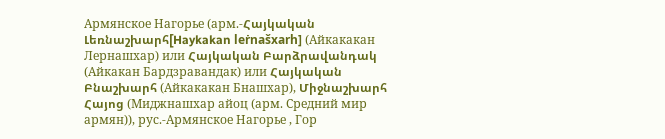Армянское Нагорье (арм.-Հայկական Լեռնաշխարհ[Haykakan leṙnašxarh] (Айкакакан Лернашхар) или Հայկական Բարձրավանդակ (Айкакан Бардзравандак) или Հայկական Բնաշխարհ (Айкакакан Бнашхар), Միջնաշխարհ Հայոց (Миджнашхар айоц (арм. Средний мир армян)), рус.-Армянское Нагорье , Гор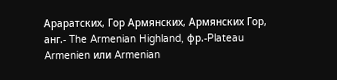Араратских, Гор Армянских, Армянских Гор, анг.- The Armenian Highland, фр.-Plateau Armenien или Armenian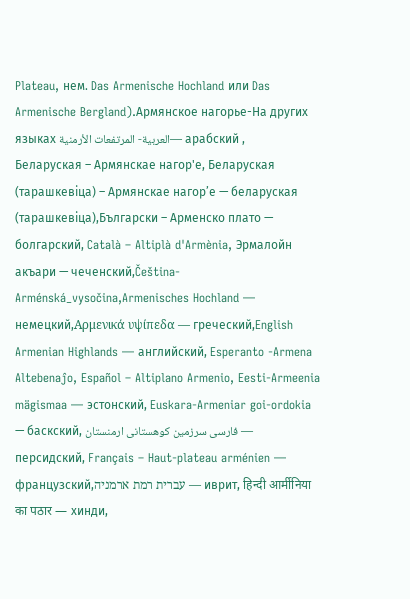Plateau, нем. Das Armenische Hochland или Das Armenische Bergland).Армянское нагорье-На других языках العربية- المرتفعات الأرمنية— арабский , Беларуская – Армянскае нагор'е, Беларуская (тарашкевіца) – Армянскае нагор’е — беларуская (тарашкевіца),Български – Арменско плато — болгарский, Català – Altiplà d'Armènia, Эрмалойн акъари — чеченский,Čeština-Arménská_vysočina,Armenisches Hochland — немецкий,Αρμενικά υψίπεδα — греческий,English Armenian Highlands — английский, Esperanto -Armena Altebenaĵo, Español – Altiplano Armenio, Eesti-Armeenia mägismaa — эстонский, Euskara-Armeniar goi-ordokia — баскский, فارسی سرزمین کوهستانی ارمنستان — персидский, Français – Haut-plateau arménien — французский,עברית רמת ארמניה — иврит, हिन्दी आर्मीनिया का पठार — хинди,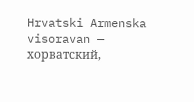Hrvatski Armenska visoravan — хорватский,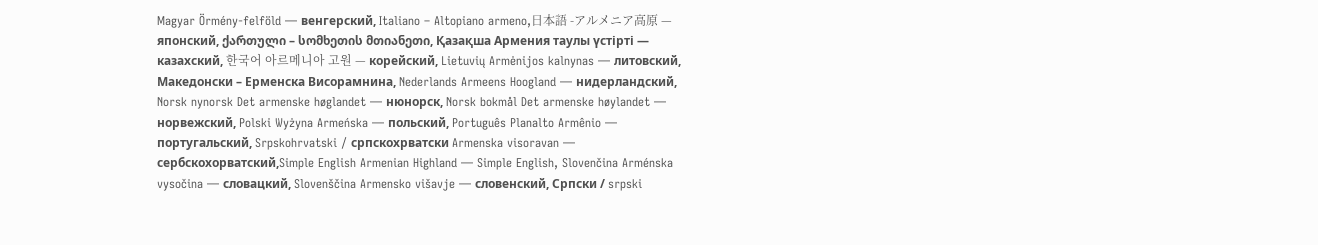Magyar Örmény-felföld — венгерский, Italiano – Altopiano armeno,日本語 -アルメニア高原 — японский, ქართული – სომხეთის მთიანეთი, Қазақша Армения таулы үстірті — казахский, 한국어 아르메니아 고원 — корейский, Lietuvių Armėnijos kalnynas — литовский, Македонски – Ерменска Висорамнина, Nederlands Armeens Hoogland — нидерландский, Norsk nynorsk Det armenske høglandet — нюнорск, Norsk bokmål Det armenske høylandet — норвежский, Polski Wyżyna Armeńska — польский, Português Planalto Armênio — португальский, Srpskohrvatski / српскохрватски Armenska visoravan — сербскохорватский,Simple English Armenian Highland — Simple English, Slovenčina Arménska vysočina — словацкий, Slovenščina Armensko višavje — словенский, Српски / srpski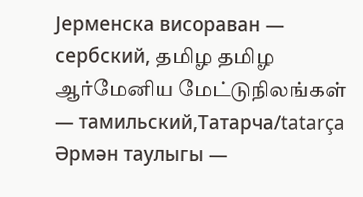Јерменска висораван — сербский, தமிழ தமிழ ஆர்மேனிய மேட்டுநிலங்கள் — тамильский,Татарча/tatarça Әрмән таулыгы —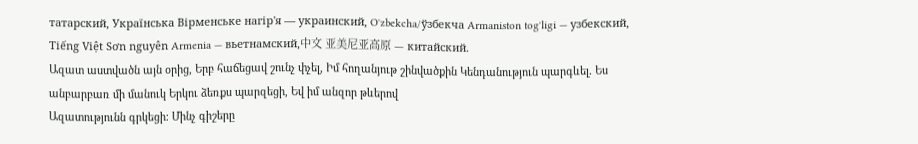татарский, Українська Вірменське нагір'я — украинский, Oʻzbekcha/ўзбекча Armaniston togʻligi — узбекский, Tiếng Việt Sơn nguyên Armenia — вьетнамский,中文 亚美尼亚高原 — китайский.
Ազատ աստվածն այն օրից, Երբ հաճեցավ շունչ փչել, Իմ հողանյութ շինվածքին Կենդանություն պարգևել. Ես անբարբառ մի մանուկ Երկու ձեռքս պարզեցի, Եվ իմ անզոր թևերով
Ազատությունն գրկեցի։ Մինչ գիշերը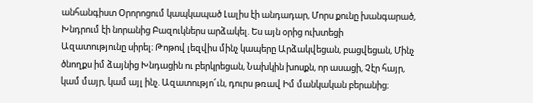անհանգիստ Օրորոցում կապկապած Լալիս էի անդադար, Մորս քունը խանգարած, Խնդրում էի նորանից Բազուկներս արձակել. Ես այն օրից ուխտեցի
Ազատությունը սիրել։ Թոթով լեզվիս մինչ կապերը Արձակվեցան, բացվեցան, Մինչ ծնողքս իմ ձայնից Խնդացին ու բերկրեցան, Նախկին խոսքն, որ ասացի, Չէր հայր, կամ մայր, կամ այլ ինչ. Ազատությո՜ւն, դուրս թռավ Իմ մանկական բերանից։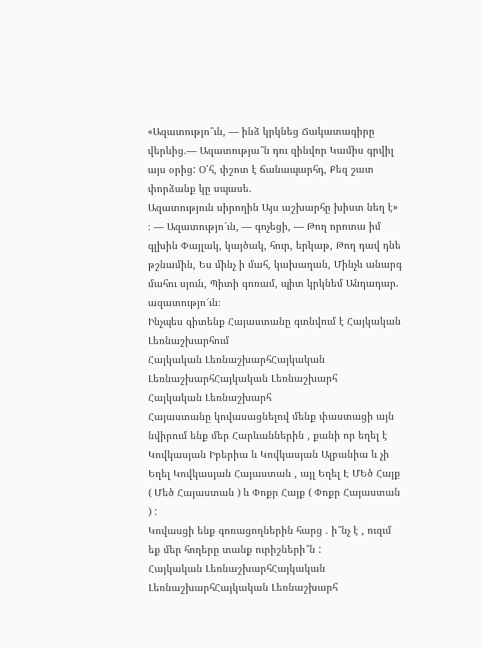«Ազատությո՞ւն, — ինձ կրկնեց Ճակատագիրը վերևից.— Ազատությա՞ն դու զինվոր Կամիս գրվիլ այս օրից: Օ՛հ, փշոտ է ճանապարհդ, Քեզ շատ փորձանք կը սպասե.
Ազատություն սիրողին Այս աշխարհը խիստ նեղ է» ։ — Ազատությո՜ւն, — գոչեցի, — Թող որոտա իմ գլխին Փայլակ, կայծակ, հուր, երկաթ, Թող դավ դնե թշնամին, Ես մինչ ի մահ, կախաղան, Մինչև անարգ մահու սյուն, Պիտի գոռամ, պիտ կրկնեմ Անդադար. ազատությո՜ւն։
Ինչպես գիտենք Հայաստանը գտնվում է Հայկական Լեռնաշխարհում
Հայկական ԼեռնաշխարհՀայկական ԼեռնաշխարհՀայկական Լեռնաշխարհ
Հայկական Լեռնաշխարհ
Հայաստանը կովասացնելով մենք փաստացի այն նվիրում ենք մեր Հարևաններին , քանի որ եղել է Կովկասյան Իբերիա և Կովկասյան Ալբանիա և չի Եղել Կովկասյան Հայաստան , այլ Եղել Է ՄԵծ Հայք ( Մեծ Հայաստան ) և Փոքր Հայք ( Փոքր Հայաստան ) :
Կովասցի ենք գոռացողներին հարց . ի՞նչ է , ուզւմ եք մեր հողերը տանք ուրիշների՞ն :
Հայկական ԼեռնաշխարհՀայկական ԼեռնաշխարհՀայկական Լեռնաշխարհ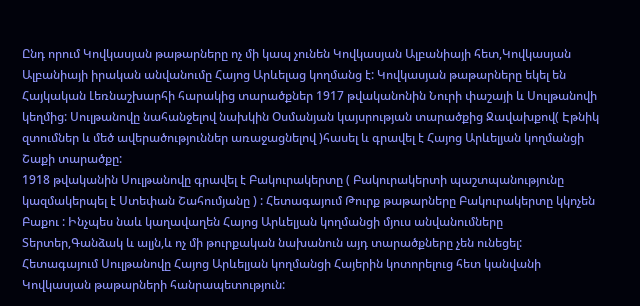Ընդ որում Կովկասյան թաթարները ոչ մի կապ չունեն Կովկասյան Ալբանիայի հետ,Կովկասյան Ալբանիայի իրական անվանումը Հայոց Արևելաց կողմանց է: Կովկասյան թաթարները եկել են Հայկական Լեռնաշխարհի հարակից տարածքներ 1917 թվականոնին Նուրի փաշայի և Սուլթանովի կեղմից: Սուլթանովը նահանջելով նախկին Օսմանյան կայսրության տարածքից Ջավախքով( Էթնիկ զտումներ և մեծ ավերածություններ առաջացնելով )հասել և գրավել է Հայոց Արևելյան կողմանցի Շաքի տարածքը:
1918 թվականին Սուլթանովը գրավել է Բակուրակերտը ( Բակուրակերտի պաշտպանությունը կազմակերպել է Ստեփան Շահումյանը ) : Հետագայում Թուրք թաթարները Բակուրակերտը կկոչեն Բաքու : Ինչպես նաև կաղավաղեն Հայոց Արևելյան կողմանցի մյուս անվանումները Տերտեր,Գանձակ և ալյն,և ոչ մի թուրքական նախանուն այդ տարածքները չեն ունեցել:
Հետագայում Սուլթանովը Հայոց Արևելյան կողմանցի Հայերին կոտորելուց հետ կանվանի Կովկասյան թաթարների հանրապետություն: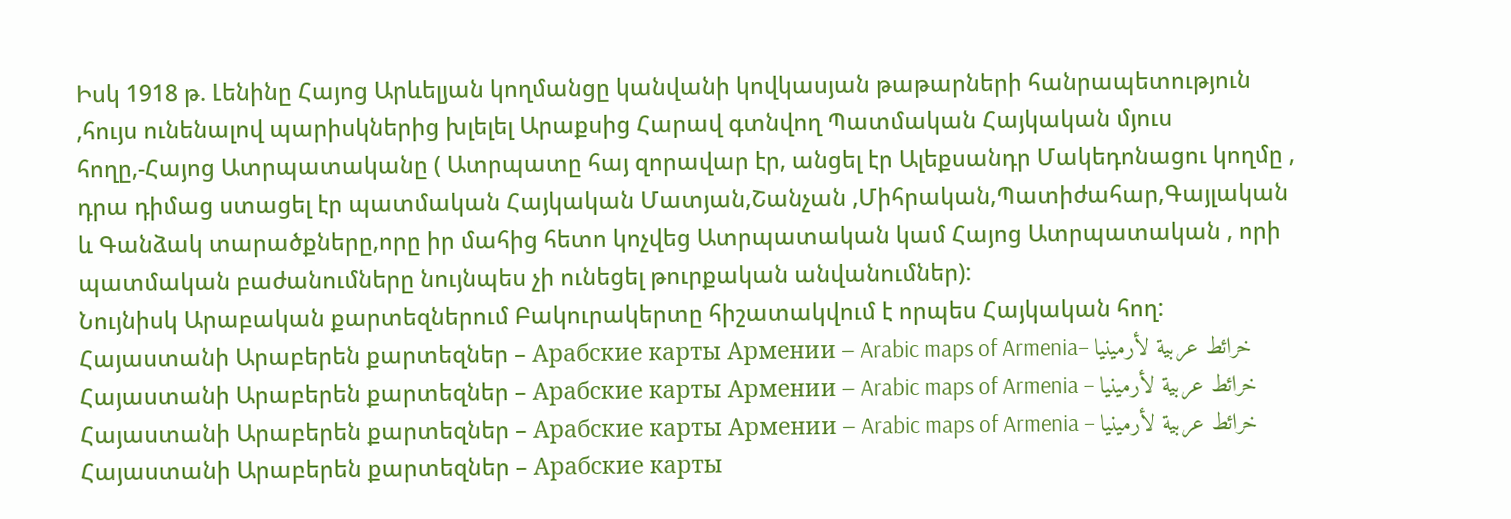Իսկ 1918 թ. Լենինը Հայոց Արևելյան կողմանցը կանվանի կովկասյան թաթարների հանրապետություն ,հույս ունենալով պարիսկներից խլելել Արաքսից Հարավ գտնվող Պատմական Հայկական մյուս հողը,-Հայոց Ատրպատականը ( Ատրպատը հայ զորավար էր, անցել էր Ալեքսանդր Մակեդոնացու կողմը , դրա դիմաց ստացել էր պատմական Հայկական Մատյան,Շանչան ,Միհրական,Պատիժահար,Գայլական և Գանձակ տարածքները,որը իր մահից հետո կոչվեց Ատրպատական կամ Հայոց Ատրպատական , որի պատմական բաժանումները նույնպես չի ունեցել թուրքական անվանումներ):
Նույնիսկ Արաբական քարտեզներում Բակուրակերտը հիշատակվում է որպես Հայկական հող:
Հայաստանի Արաբերեն քարտեզներ – Арабские карты Армении – Arabic maps of Armenia– خرائط عربية لأرمينيا
Հայաստանի Արաբերեն քարտեզներ – Арабские карты Армении – Arabic maps of Armenia – خرائط عربية لأرمينيا
Հայաստանի Արաբերեն քարտեզներ – Арабские карты Армении – Arabic maps of Armenia – خرائط عربية لأرمينيا
Հայաստանի Արաբերեն քարտեզներ – Арабские карты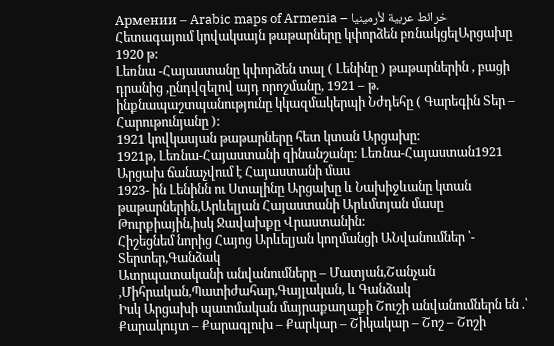Армении – Arabic maps of Armenia – خرائط عربية لأرمينيا
Հետագայում կովակսայն թաթարները կփորձեն բռնակցելԱրցախը 1920 թ:
Լեռնա -Հայաստանը կփորձեն տալ ( Լենինը ) թաթարներին , բացի դրանից ,ընդվզելով այդ որոշմանը, 1921 – թ. ինքնապաշտպանությունը կկազմակերպի Նժդեհը ( Գարեգին Տեր – Հարութունյանը ):
1921 կովկասյան թաթարները հետ կտան Արցախը:
1921թ, Լեռնա-Հայաստանի զինանշանը: Լեռնա-Հայաստան1921 Արցախ ճանաչվում է Հայաստանի մաս
1923- ին Լենինն ու Ստալինը Արցախը և Նախիջևանը կտան թաթարներին,Արևելյան Հայաստանի Արևմտյան մասը Թուրքիային,իսկ Ջավախքը Վրաստանին:
Հիշեցնեմ նորից Հայոց Արևելյան կողմանցի ԱՆվանումներ ՝- Տերտեր,Գանձակ
Ատրպատականի անվանումները – Մատյան,Շանչան ,Միհրական,Պատիժահար,Գայլական, և Գանձակ
Իսկ Արցախի պատմական մայրաքաղաքի Շուշի անվանումներն են .՝ Քարակույտ – Քարագլուխ – Քարկար – Շիկակար – Շոշ – Շոշի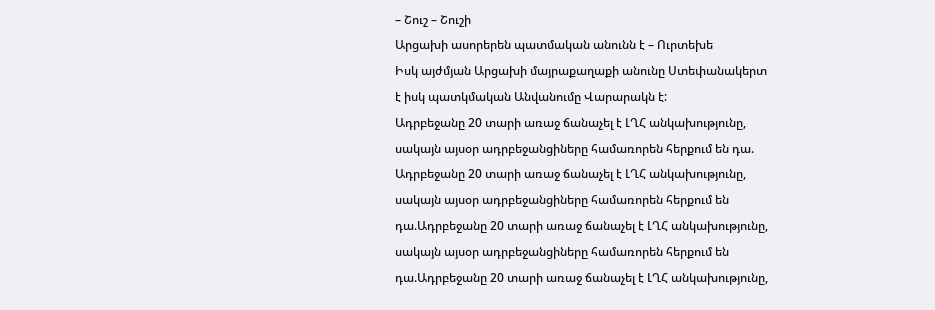– Շուշ – Շուշի
Արցախի ասորերեն պատմական անունն է – Ուրտեխե
Իսկ այժմյան Արցախի մայրաքաղաքի անունը Ստեփանակերտ է իսկ պատկմական Անվանումը Վարարակն է:
Ադրբեջանը 20 տարի առաջ ճանաչել է ԼՂՀ անկախությունը, սակայն այսօր ադրբեջանցիները համառորեն հերքում են դա.
Ադրբեջանը 20 տարի առաջ ճանաչել է ԼՂՀ անկախությունը, սակայն այսօր ադրբեջանցիները համառորեն հերքում են դա.Ադրբեջանը 20 տարի առաջ ճանաչել է ԼՂՀ անկախությունը, սակայն այսօր ադրբեջանցիները համառորեն հերքում են դա.Ադրբեջանը 20 տարի առաջ ճանաչել է ԼՂՀ անկախությունը,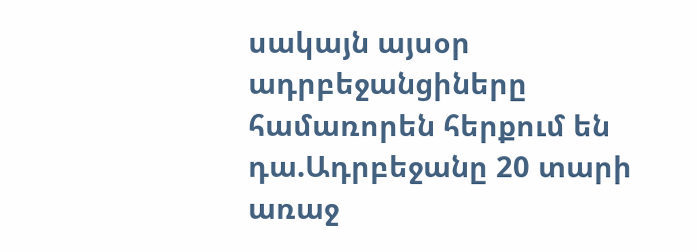սակայն այսօր ադրբեջանցիները համառորեն հերքում են դա.Ադրբեջանը 20 տարի առաջ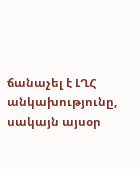ճանաչել է ԼՂՀ անկախությունը, սակայն այսօր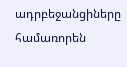ադրբեջանցիները համառորեն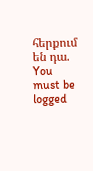հերքում են դա.
You must be logged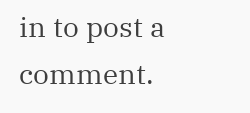in to post a comment.